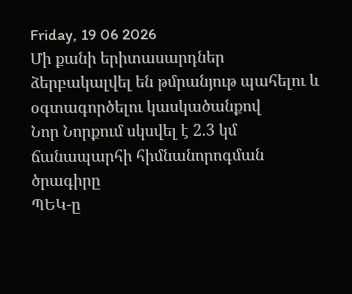Friday, 19 06 2026
Մի քանի երիտասարդներ ձերբակալվել են թմրանյութ պահելու և օգտագործելու կասկածանքով
Նոր Նորքում սկսվել է 2.3 կմ ճանապարհի հիմնանորոգման ծրագիրը
ՊԵԿ-ը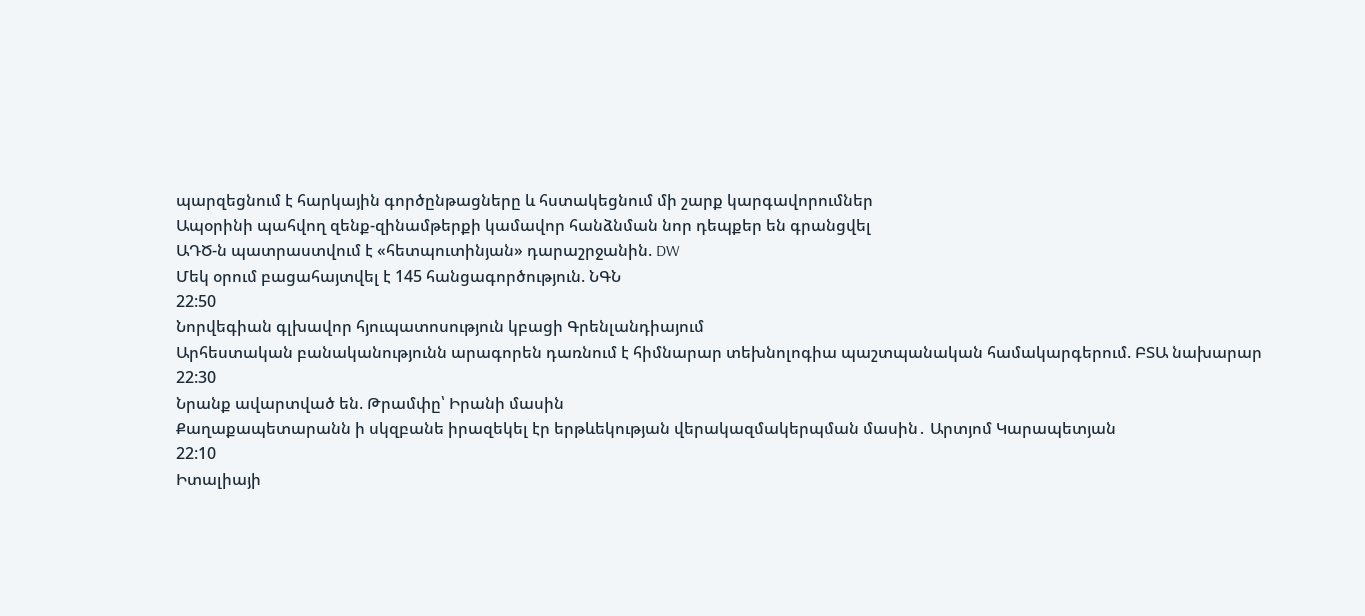պարզեցնում է հարկային գործընթացները և հստակեցնում մի շարք կարգավորումներ
Ապօրինի պահվող զենք-զինամթերքի կամավոր հանձնման նոր դեպքեր են գրանցվել
ԱԴԾ-ն պատրաստվում է «հետպուտինյան» դարաշրջանին. DW
Մեկ օրում բացահայտվել է 145 հանցագործություն. ՆԳՆ
22:50
Նորվեգիան գլխավոր հյուպատոսություն կբացի Գրենլանդիայում
Արհեստական բանականությունն արագորեն դառնում է հիմնարար տեխնոլոգիա պաշտպանական համակարգերում. ԲՏԱ նախարար
22:30
Նրանք ավարտված են. Թրամփը՝ Իրանի մասին
Քաղաքապետարանն ի սկզբանե իրազեկել էր երթևեկության վերակազմակերպման մասին․ Արտյոմ Կարապետյան
22:10
Իտալիայի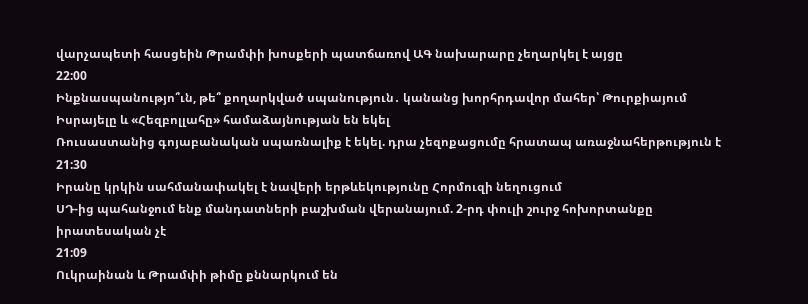վարչապետի հասցեին Թրամփի խոսքերի պատճառով ԱԳ նախարարը չեղարկել է այցը
22:00
Ինքնասպանությո՞ւն, թե՞ քողարկված սպանություն․ կանանց խորհրդավոր մահեր՝ Թուրքիայում
Իսրայելը և «Հեզբոլլահը» համաձայնության են եկել
Ռուսաստանից գոյաբանական սպառնալիք է եկել. դրա չեզոքացումը հրատապ առաջնահերթություն է
21:30
Իրանը կրկին սահմանափակել է նավերի երթևեկությունը Հորմուզի նեղուցում
ՍԴ-ից պահանջում ենք մանդատների բաշխման վերանայում. 2-րդ փուլի շուրջ հոխորտանքը իրատեսական չէ
21:09
Ուկրաինան և Թրամփի թիմը քննարկում են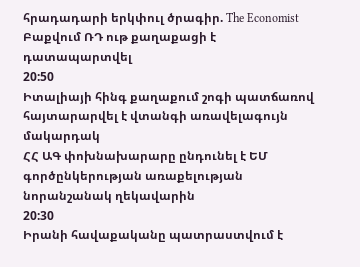հրադադարի երկփուլ ծրագիր. The Economist
Բաքվում ՌԴ ութ քաղաքացի է դատապարտվել
20:50
Իտալիայի հինգ քաղաքում շոգի պատճառով հայտարարվել է վտանգի առավելագույն մակարդակ
ՀՀ ԱԳ փոխնախարարը ընդունել է ԵՄ գործընկերության առաքելության նորանշանակ ղեկավարին
20:30
Իրանի հավաքականը պատրաստվում է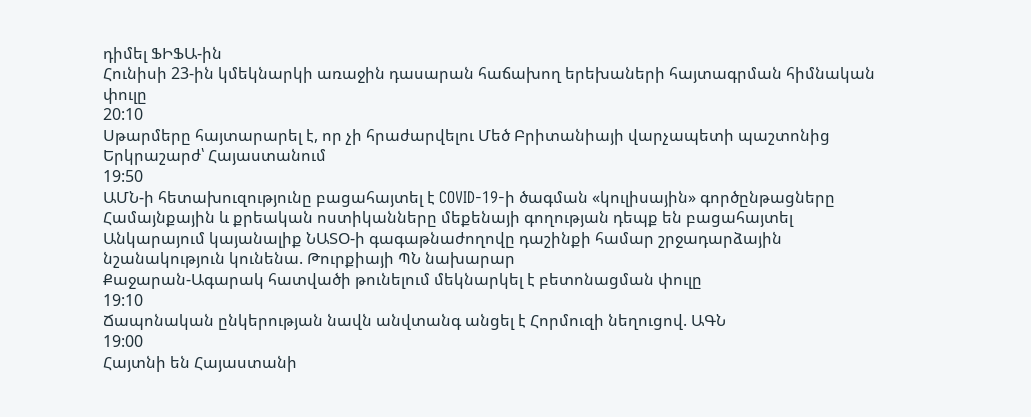դիմել ՖԻՖԱ-ին
Հունիսի 23-ին կմեկնարկի առաջին դասարան հաճախող երեխաների հայտագրման հիմնական փուլը
20:10
Սթարմերը հայտարարել է, որ չի հրաժարվելու Մեծ Բրիտանիայի վարչապետի պաշտոնից
Երկրաշարժ՝ Հայաստանում
19:50
ԱՄՆ-ի հետախուզությունը բացահայտել է COVID-19-ի ծագման «կուլիսային» գործընթացները
Համայնքային և քրեական ոստիկանները մեքենայի գողության դեպք են բացահայտել
Անկարայում կայանալիք ՆԱՏՕ-ի գագաթնաժողովը դաշինքի համար շրջադարձային նշանակություն կունենա. Թուրքիայի ՊՆ նախարար
Քաջարան-Ագարակ հատվածի թունելում մեկնարկել է բետոնացման փուլը
19:10
Ճապոնական ընկերության նավն անվտանգ անցել է Հորմուզի նեղուցով. ԱԳՆ
19:00
Հայտնի են Հայաստանի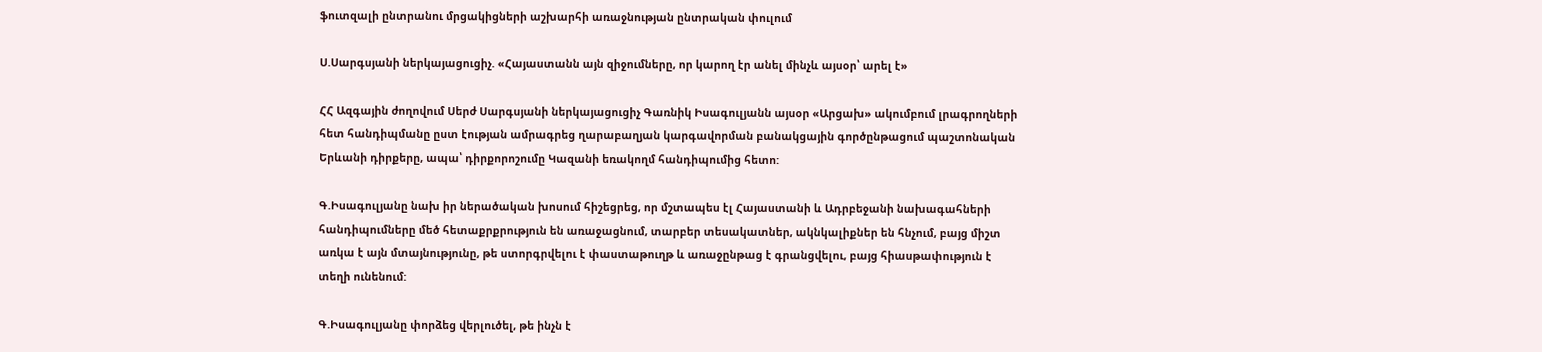ֆուտզալի ընտրանու մրցակիցների աշխարհի առաջնության ընտրական փուլում

Ս.Սարգսյանի ներկայացուցիչ. «Հայաստանն այն զիջումները, որ կարող էր անել մինչև այսօր՝ արել է»

ՀՀ Ազգային ժողովում Սերժ Սարգսյանի ներկայացուցիչ Գառնիկ Իսագուլյանն այսօր «Արցախ» ակումբում լրագրողների հետ հանդիպմանը ըստ էության ամրագրեց ղարաբաղյան կարգավորման բանակցային գործընթացում պաշտոնական Երևանի դիրքերը, ապա՝ դիրքորոշումը Կազանի եռակողմ հանդիպումից հետո:

Գ.Իսագուլյանը նախ իր ներածական խոսում հիշեցրեց, որ մշտապես էլ Հայաստանի և Ադրբեջանի նախագահների հանդիպումները մեծ հետաքրքրություն են առաջացնում, տարբեր տեսակատներ, ակնկալիքներ են հնչում, բայց միշտ առկա է այն մտայնությունը, թե ստորգրվելու է փաստաթուղթ և առաջընթաց է գրանցվելու, բայց հիասթափություն է տեղի ունենում:

Գ.Իսագուլյանը փորձեց վերլուծել, թե ինչն է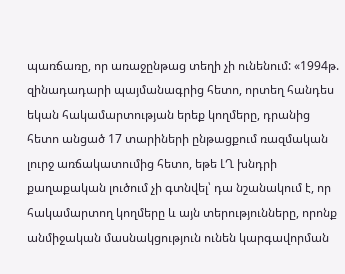պառճառը, որ առաջընթաց տեղի չի ունենում: «1994թ. զինադադարի պայմանագրից հետո, որտեղ հանդես եկան հակամարտության երեք կողմերը, դրանից հետո անցած 17 տարիների ընթացքում ռազմական լուրջ առճակատումից հետո, եթե ԼՂ խնդրի քաղաքական լուծում չի գտնվել՝ դա նշանակում է, որ հակամարտող կողմերը և այն տերությունները, որոնք անմիջական մասնակցություն ունեն կարգավորման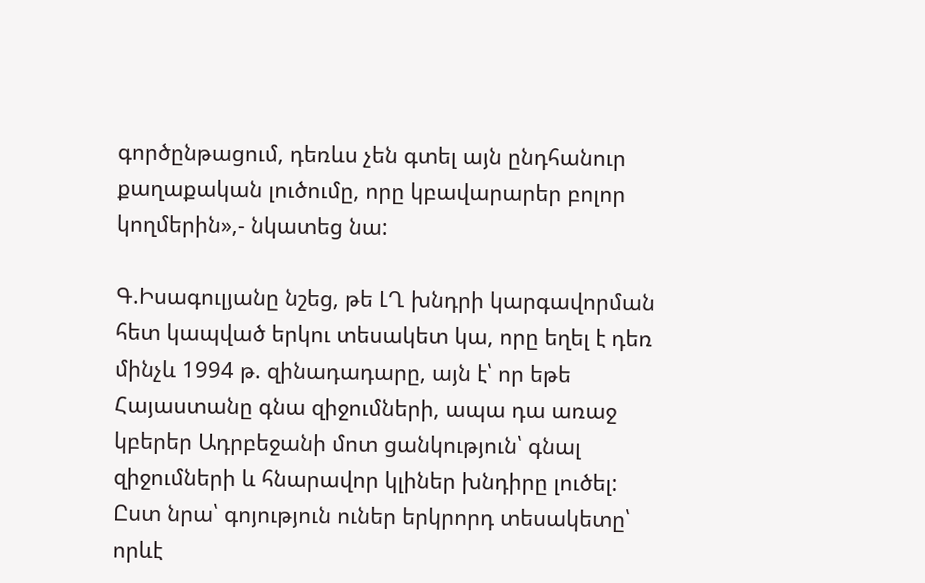գործընթացում, դեռևս չեն գտել այն ընդհանուր քաղաքական լուծումը, որը կբավարարեր բոլոր կողմերին»,- նկատեց նա:

Գ.Իսագուլյանը նշեց, թե ԼՂ խնդրի կարգավորման հետ կապված երկու տեսակետ կա, որը եղել է դեռ մինչև 1994 թ. զինադադարը, այն է՝ որ եթե Հայաստանը գնա զիջումների, ապա դա առաջ կբերեր Ադրբեջանի մոտ ցանկություն՝ գնալ զիջումների և հնարավոր կլիներ խնդիրը լուծել: Ըստ նրա՝ գոյություն ուներ երկրորդ տեսակետը՝ որևէ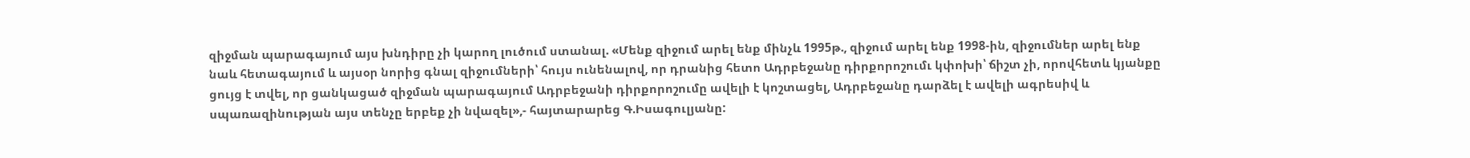զիջման պարագայում այս խնդիրը չի կարող լուծում ստանալ. «Մենք զիջում արել ենք մինչև 1995թ., զիջում արել ենք 1998-ին, զիջումներ արել ենք նաև հետագայում և այսօր նորից գնալ զիջումների՝ հույս ունենալով, որ դրանից հետո Ադրբեջանը դիրքորոշումւ կփոխի՝ ճիշտ չի, որովհետև կյանքը ցույց է տվել, որ ցանկացած զիջման պարագայում Ադրբեջանի դիրքորոշումը ավելի է կոշտացել, Ադրբեջանը դարձել է ավելի ագրեսիվ և սպառազինության այս տենչը երբեք չի նվազել»,- հայտարարեց Գ.Իսագուլյանը: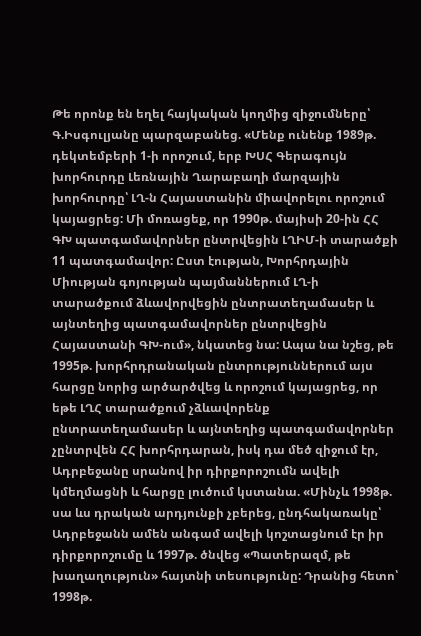Թե որոնք են եղել հայկական կողմից զիջումները՝ Գ.Իսգուլյանը պարզաբանեց. «Մենք ունենք 1989թ. դեկտեմբերի 1-ի որոշում, երբ ԽՍՀ Գերագույն խորհուրդը Լեռնային Ղարաբաղի մարզային խորհուրդը՝ ԼՂ-ն Հայաստանին միավորելու որոշում կայացրեց: Մի մոռացեք, որ 1990թ. մայիսի 20-ին ՀՀ ԳԽ պատգամավորներ ընտրվեցին ԼՂԻՄ-ի տարածքի 11 պատգամավոր: Ըստ էության, Խորհրդային Միության գոյության պայմաններում ԼՂ-ի տարածքում ձևավորվեցին ընտրատեղամասեր և այնտեղից պատգամավորներ ընտրվեցին Հայաստանի ԳԽ-ում», նկատեց նա: Ապա նա նշեց, թե 1995թ. խորհրդրանական ընտրություններում այս հարցը նորից արծարծվեց և որոշում կայացրեց, որ եթե ԼՂՀ տարածքում չձևավորենք ընտրատեղամասեր և այնտեղից պատգամավորներ չընտրվեն ՀՀ խորհրդարան, իսկ դա մեծ զիջում էր, Ադրբեջանը սրանով իր դիրքորոշումն ավելի կմեղմացնի և հարցը լուծում կստանա. «Մինչև 1998թ. սա ևս դրական արդյունքի չբերեց, ընդհակառակը՝ Ադրբեջանն ամեն անգամ ավելի կոշտացնում էր իր դիրքորոշումը և 1997թ. ծնվեց «Պատերազմ, թե խաղաղություն» հայտնի տեսությունը: Դրանից հետո՝ 1998թ.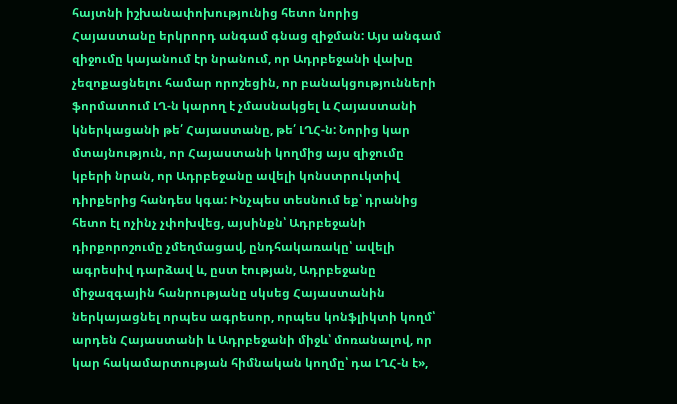հայտնի իշխանափոխությունից հետո նորից Հայաստանը երկրորդ անգամ գնաց զիջման: Այս անգամ զիջումը կայանում էր նրանում, որ Ադրբեջանի վախը չեզոքացնելու համար որոշեցին, որ բանակցությունների ֆորմատում ԼՂ-ն կարող է չմասնակցել և Հայաստանի կներկացանի թե՛ Հայաստանը, թե՛ ԼՂՀ-ն: Նորից կար մտայնություն, որ Հայաստանի կողմից այս զիջումը կբերի նրան, որ Ադրբեջանը ավելի կոնստրուկտիվ դիրքերից հանդես կգա: Ինչպես տեսնում եք՝ դրանից հետո էլ ոչինչ չփոխվեց, այսինքն՝ Ադրբեջանի դիրքորոշումը չմեղմացավ, ընդհակառակը՝ ավելի ագրեսիվ դարձավ և, ըստ էության, Ադրբեջանը միջազգային հանրությանը սկսեց Հայաստանին ներկայացնել որպես ագրեսոր, որպես կոնֆլիկտի կողմ՝ արդեն Հայաստանի և Ադրբեջանի միջև՝ մոռանալով, որ կար հակամարտության հիմնական կողմը՝ դա ԼՂՀ-ն է»,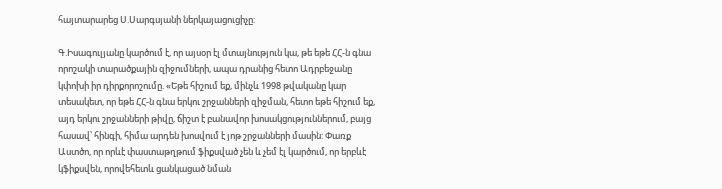հայտարարեց Ս.Սարգսյանի ներկայացուցիչը:

Գ.Իսագուլյանը կարծում է, որ այսօր էլ մտայնություն կա, թե եթե ՀՀ-ն գնա որոշակի տարածքային զիջումների, ապա դրանից հետո Ադրբեջանը կփոխի իր դիրքորոշումը. «Եթե հիշում եք, մինչև 1998 թվականը կար տեսակետ, որ եթե ՀՀ-ն գնա երկու շրջանների զիջման, հետո եթե հիշում եք, այդ երկու շրջանների թիվը, ճիշտ է բանավոր խոսակցություններում, բայց հասավ՝ հինգի, հիմա արդեն խոսվում է յոթ շրջանների մասին: Փառք Աստծո, որ որևէ փաստաթղթում ֆիքսված չեն և չեմ էլ կարծում, որ երբևէ կֆիքսվեն, որովեհետև ցանկացած նման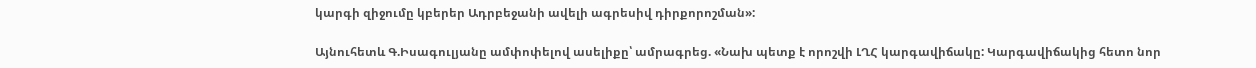կարգի զիջումը կբերեր Ադրբեջանի ավելի ագրեսիվ դիրքորոշման»:

Այնուհետև Գ.Իսագուլյանը ամփոփելով ասելիքը՝ ամրագրեց. «Նախ պետք է որոշվի ԼՂՀ կարգավիճակը: Կարգավիճակից հետո նոր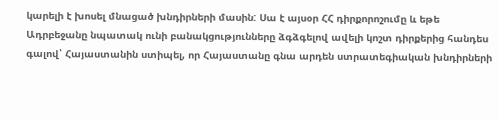կարելի է խոսել մնացած խնդիրների մասին: Սա է այսօր ՀՀ դիրքորոշումը և եթե Ադրբեջանը նպատակ ունի բանակցությունները ձգձգելով ավելի կոշտ դիրքերից հանդես գալով՝ Հայաստանին ստիպել, որ Հայաստանը գնա արդեն ստրատեգիական խնդիրների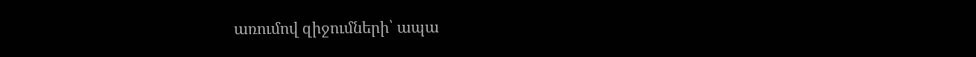առումով զիջումների՝ ապա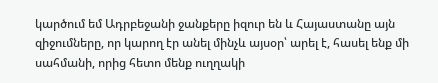կարծում եմ Ադրբեջանի ջանքերը իզուր են և Հայաստանը այն զիջումները, որ կարող էր անել մինչև այսօր՝ արել է, հասել ենք մի սահմանի, որից հետո մենք ուղղակի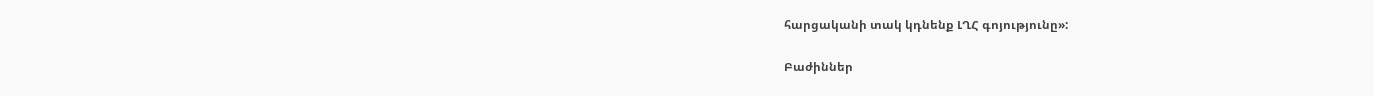հարցականի տակ կդնենք ԼՂՀ գոյությունը»:

Բաժիններ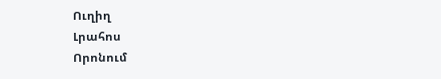Ուղիղ
Լրահոս
Որոնում